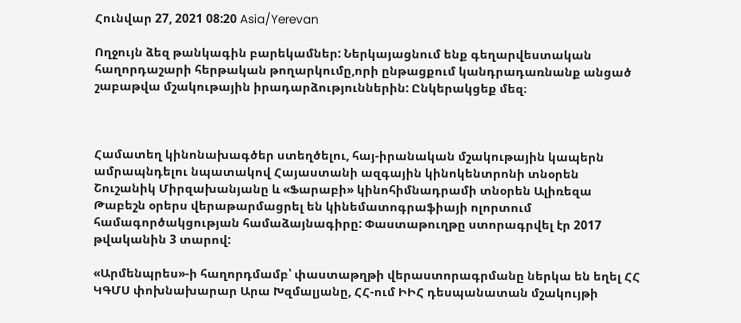Հունվար 27, 2021 08:20 Asia/Yerevan

Ողջույն ձեզ թանկագին բարեկամներ: Ներկայացնում ենք գեղարվեստական հաղորդաշարի հերթական թողարկումը,որի ընթացքում կանդրադառնանք անցած շաբաթվա մշակութային իրադարձություններին: Ընկերակցեք մեզ։



Համատեղ կինոնախագծեր ստեղծելու, հայ-իրանական մշակութային կապերն ամրապնդելու նպատակով Հայաստանի ազգային կինոկենտրոնի տնօրեն Շուշանիկ Միրզախանյանը և «Ֆարաբի» կինոհիմնադրամի տնօրեն Ալիռեզա Թաբեշն օրերս վերաթարմացրել են կինեմատոգրաֆիայի ոլորտում համագործակցության համաձայնագիրը: Փաստաթուղթը ստորագրվել էր 2017 թվականին 3 տարով:

«Արմենպրես»-ի հաղորդմամբ՝ փաստաթղթի վերաստորագրմանը ներկա են եղել ՀՀ ԿԳՄՍ փոխնախարար Արա Խզմալյանը, ՀՀ-ում ԻԻՀ դեսպանատան մշակույթի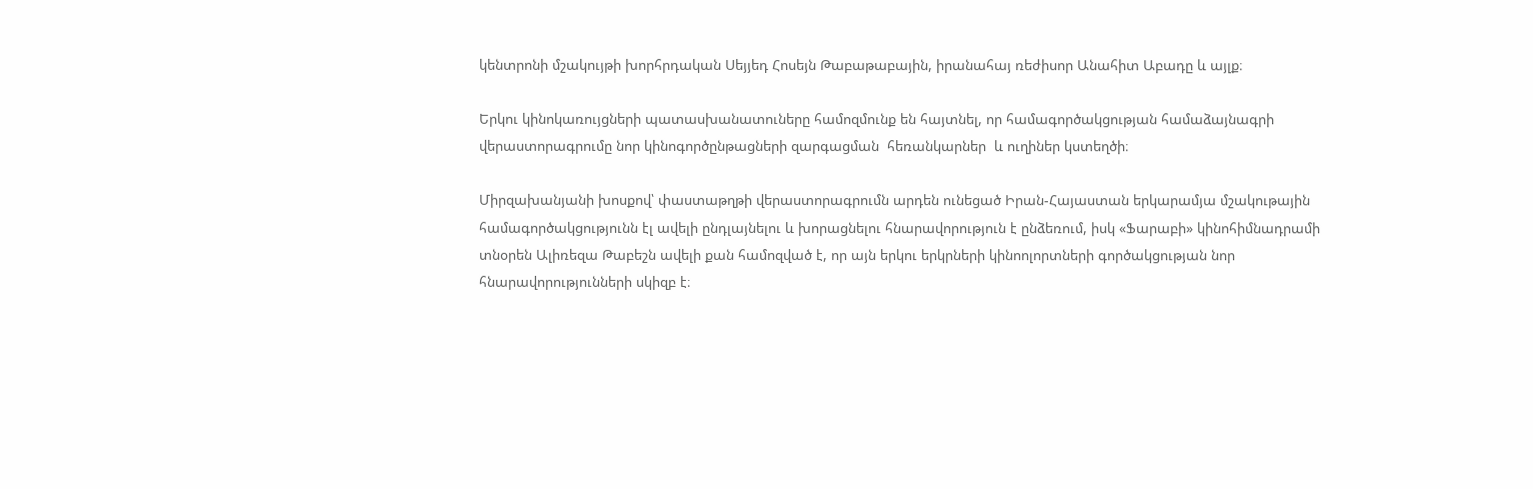կենտրոնի մշակույթի խորհրդական Սեյյեդ Հոսեյն Թաբաթաբային, իրանահայ ռեժիսոր Անահիտ Աբադը և այլք։

Երկու կինոկառույցների պատասխանատուները համոզմունք են հայտնել, որ համագործակցության համաձայնագրի վերաստորագրումը նոր կինոգործընթացների զարգացման  հեռանկարներ  և ուղիներ կստեղծի։

Միրզախանյանի խոսքով՝ փաստաթղթի վերաստորագրումն արդեն ունեցած Իրան-Հայաստան երկարամյա մշակութային համագործակցությունն էլ ավելի ընդլայնելու և խորացնելու հնարավորություն է ընձեռում, իսկ «Ֆարաբի» կինոհիմնադրամի տնօրեն Ալիռեզա Թաբեշն ավելի քան համոզված է, որ այն երկու երկրների կինոոլորտների գործակցության նոր հնարավորությունների սկիզբ է։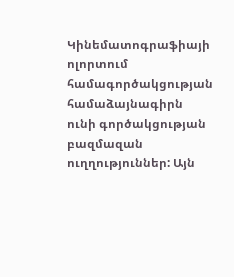Կինեմատոգրաֆիայի ոլորտում համագործակցության համաձայնագիրն ունի գործակցության բազմազան ուղղություններ: Այն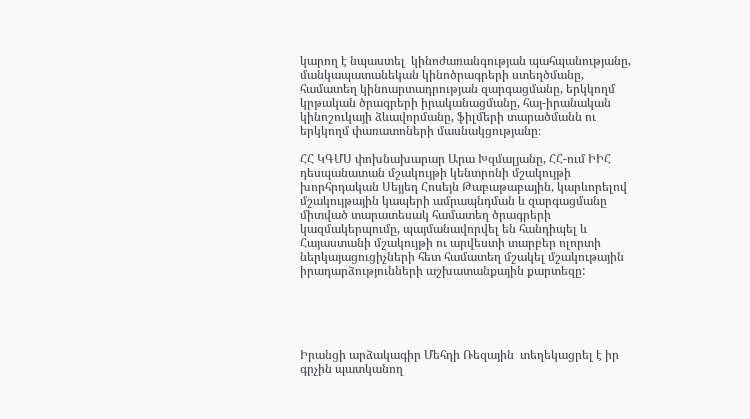կարող է նպաստել  կինոժառանգության պահպանությանը, մանկապատանեկան կինոծրագրերի ստեղծմանը, համատեղ կինոարտադրության զարգացմանը, երկկողմ կրթական ծրագրերի իրականացմանը, հայ-իրանական կինոշուկայի ձևավորմանը, ֆիլմերի տարածմանն ու երկկողմ փառատոների մասնակցությանը։

ՀՀ ԿԳՄՍ փոխնախարար Արա Խզմալյանը, ՀՀ-ում ԻԻՀ դեսպանատան մշակույթի կենտրոնի մշակույթի խորհրդական Սեյյեդ Հոսեյն Թաբաթաբային, կարևորելով մշակույթային կապերի ամրապնդման և զարգացմանը միտված տարատեսակ համատեղ ծրագրերի կազմակերպումը, պայմանավորվել են հանդիպել և Հայաստանի մշակույթի ու արվեստի տարբեր ոլորտի ներկայացուցիչների հետ համատեղ մշակել մշակութային իրադարձությունների աշխատանքային քարտեզը:





Իրանցի արձակագիր Մեհդի Ռեզային  տեղեկացրել է իր գրչին պատկանող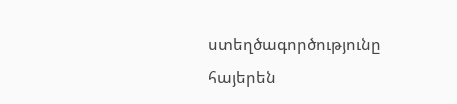ստեղծագործությունը հայերեն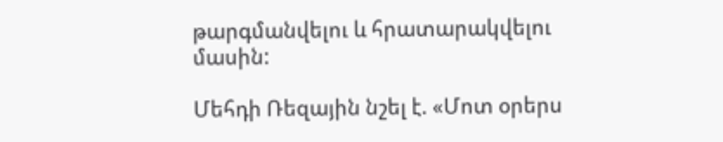թարգմանվելու և հրատարակվելու մասին:

Մեհդի Ռեզային նշել է. «Մոտ օրերս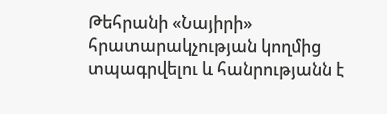Թեհրանի «Նայիրի» հրատարակչության կողմից տպագրվելու և հանրությանն է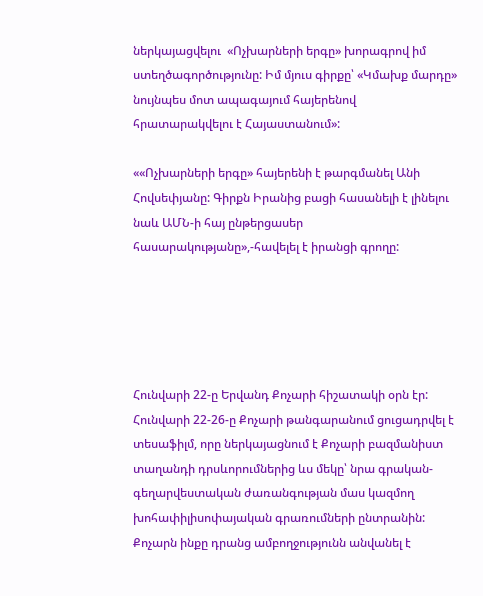ներկայացվելու  «Ոչխարների երգը» խորագրով իմ ստեղծագործությունը: Իմ մյուս գիրքը՝ «Կմախք մարդը» նույնպես մոտ ապագայում հայերենով հրատարակվելու է Հայաստանում»:

««Ոչխարների երգը» հայերենի է թարգմանել Անի Հովսեփյանը: Գիրքն Իրանից բացի հասանելի է լինելու նաև ԱՄՆ-ի հայ ընթերցասեր հասարակությանը»,-հավելել է իրանցի գրողը:





Հունվարի 22-ը Երվանդ Քոչարի հիշատակի օրն էր: Հունվարի 22-26-ը Քոչարի թանգարանում ցուցադրվել է տեսաֆիլմ, որը ներկայացնում է Քոչարի բազմանիստ տաղանդի դրսևորումներից ևս մեկը՝ նրա գրական-գեղարվեստական ժառանգության մաս կազմող խոհափիլիսոփայական գրառումների ընտրանին: Քոչարն ինքը դրանց ամբողջությունն անվանել է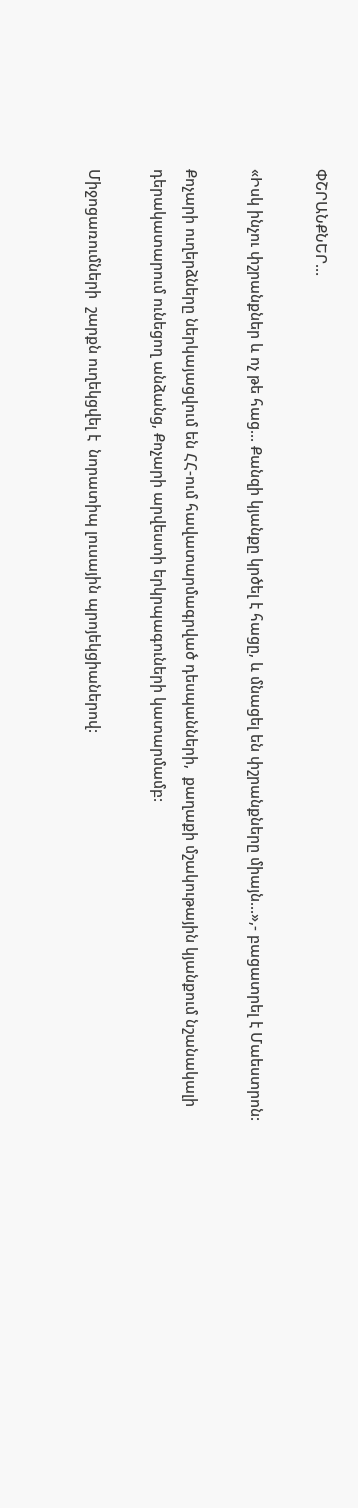ՓՇՐԱՆՔՆԵՐ…

«Իսկ ինչու փշրանքներ և ոչ թե հաց... Քանզի կյանքը կրծել է հացը, և մնացել են փշրանքները միայն...»,- բացատրել է Մաեստրոն:

Քոչարի ուղերձները ներկայացվում են ՀՀ-ում հավատարմագրված դեսպանների,  քաղաքի մշակութային կյանքում նշանակալի դերակատարում ունեցող անձանց, Քոչարի արվեստի երկրպագուների կատարմամբ:

Միջոցառումների  շարքն ուղեկցվել է  նորատիպ լուսային պրոյեկցիաներով: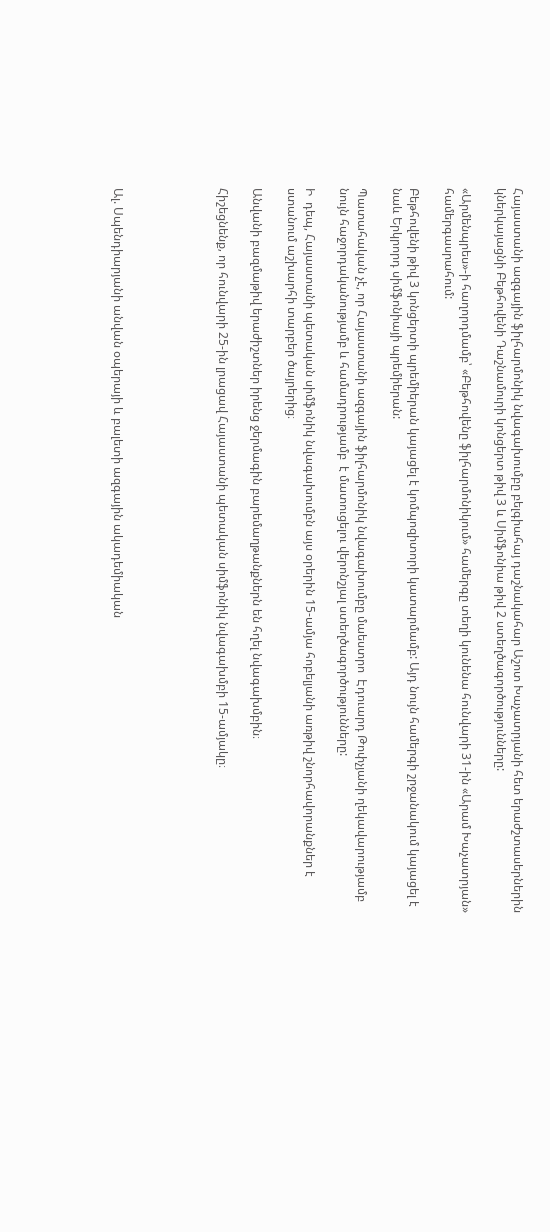Հայաստանի ազգային ֆիլհարմոնիկ նվագախումբը բելգիահայ դաշնակահար Աշոտ Խաչատրյանի հետ երաժշտասերներին կներկայացնի Բեթհովենի Դաշնամուրի կոնցերտ թիվ 3 և Սիմֆոնիա թիվ 2 ստեղծագործությունները:

«Արմենպրես»-ի հաղորդմամբ՝ «Բեթհովենը ֆիլհարմոնիկում» համերգը տեղի կունենա հունվարի 31-ին «Արամ Խաչատրյան» համերգասրահում:

Բեթհովենի թիվ 3 կոնցերտի պրեմիերան կայացել է կոմպոզիտորի կատարմամբ: Այդ նույն համերգի շրջանակում կայացել է նաև Երկրորդ սիմֆոնիայի պրեմիերան:

Պատահական չէ, որ Հայաստանի ազգային ֆիլհարմոնիկ նվագախումբը մաեստրո  Էդուարդ Թոփչյանի ղեկավարությամբ նույն հաջորդականությամբ և համադրությամբ  է մատուցելու վերոնշյալ ստեղծագործությունները:

Ի  դեպ, Հայաստանի պետական սիմֆոնիկ նվագախումբն այս օրերին 15-ամյա հոբելյանի առթիվ շնորհավորանքներ է ստանում աշխարհի տարբեր ծայրերից։

Անվանի բազմաթիվ երաժիշտներ իրենց ջերմագին բարեմաղթանքներն են հղել նվագախմբին։

Հիշեցնենք‚ որ հունվարի 25-ին լրացավ Հայաստանի պետական սիմֆոնիկ նվագախմբի 15-ամյակը։





Ալ. Սպենդիարյանի անվան օպերայի և բալետի ազգային ակադեմիական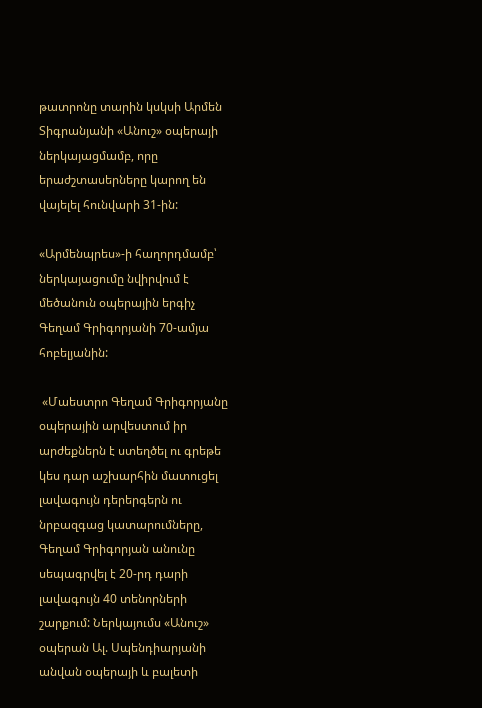թատրոնը տարին կսկսի Արմեն Տիգրանյանի «Անուշ» օպերայի ներկայացմամբ, որը երաժշտասերները կարող են վայելել հունվարի 31-ին:

«Արմենպրես»-ի հաղորդմամբ՝ ներկայացումը նվիրվում է մեծանուն օպերային երգիչ Գեղամ Գրիգորյանի 70-ամյա հոբելյանին:

 «Մաեստրո Գեղամ Գրիգորյանը օպերային արվեստում իր արժեքներն է ստեղծել ու գրեթե կես դար աշխարհին մատուցել լավագույն դերերգերն ու նրբազգաց կատարումները, Գեղամ Գրիգորյան անունը սեպագրվել է 20-րդ դարի լավագույն 40 տենորների շարքում: Ներկայումս «Անուշ» օպերան Ալ. Սպենդիարյանի անվան օպերայի և բալետի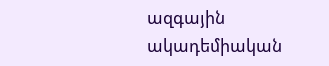ազգային ակադեմիական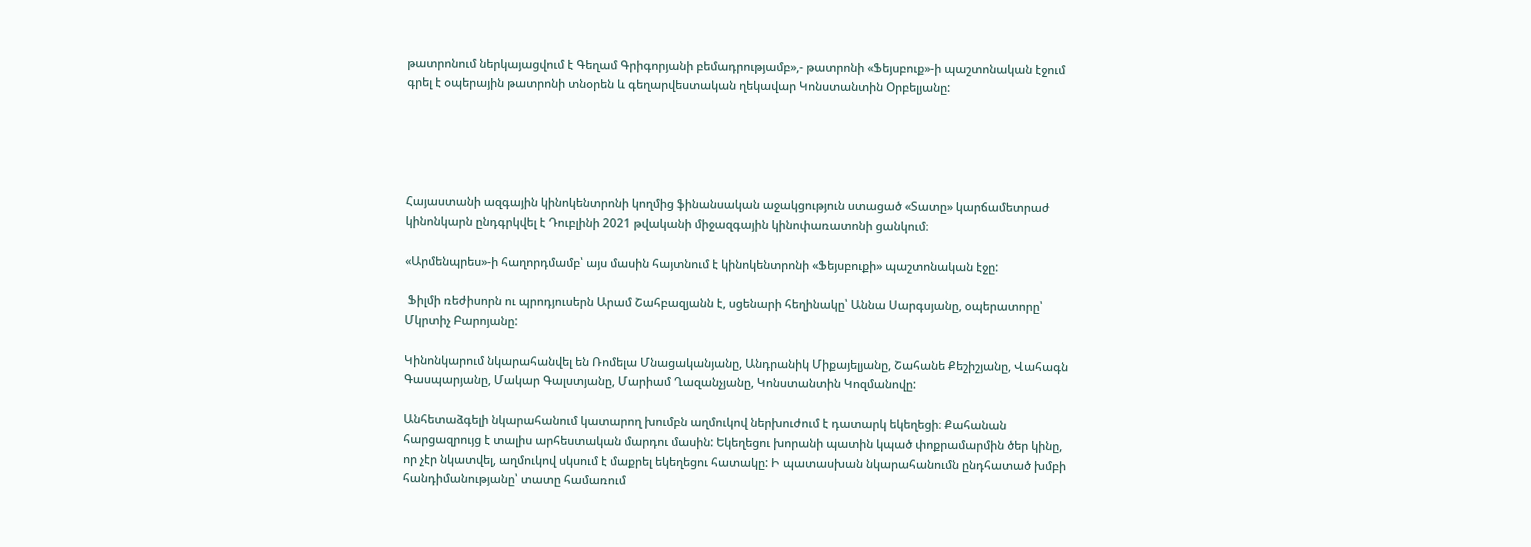թատրոնում ներկայացվում է Գեղամ Գրիգորյանի բեմադրությամբ»,- թատրոնի «Ֆեյսբուք»-ի պաշտոնական էջում գրել է օպերային թատրոնի տնօրեն և գեղարվեստական ղեկավար Կոնստանտին Օրբելյանը:





Հայաստանի ազգային կինոկենտրոնի կողմից ֆինանսական աջակցություն ստացած «Տատը» կարճամետրաժ կինոնկարն ընդգրկվել է Դուբլինի 2021 թվականի միջազգային կինոփառատոնի ցանկում։

«Արմենպրես»-ի հաղորդմամբ՝ այս մասին հայտնում է կինոկենտրոնի «Ֆեյսբուքի» պաշտոնական էջը:

 Ֆիլմի ռեժիսորն ու պրոդյուսերն Արամ Շահբազյանն է, սցենարի հեղինակը՝ Աննա Սարգսյանը, օպերատորը՝ Մկրտիչ Բարոյանը:

Կինոնկարում նկարահանվել են Ռոմելա Մնացականյանը, Անդրանիկ Միքայելյանը, Շահանե Քեշիշյանը, Վահագն Գասպարյանը, Մակար Գալստյանը, Մարիամ Ղազանչյանը, Կոնստանտին Կոզմանովը:

Անհետաձգելի նկարահանում կատարող խումբն աղմուկով ներխուժում է դատարկ եկեղեցի։ Քահանան հարցազրույց է տալիս արհեստական մարդու մասին: Եկեղեցու խորանի պատին կպած փոքրամարմին ծեր կինը, որ չէր նկատվել, աղմուկով սկսում է մաքրել եկեղեցու հատակը: Ի պատասխան նկարահանումն ընդհատած խմբի հանդիմանությանը՝ տատը համառում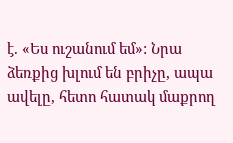է. «Ես ուշանում եմ»: Նրա ձեռքից խլում են բրիչը, ապա ավելը, հետո հատակ մաքրող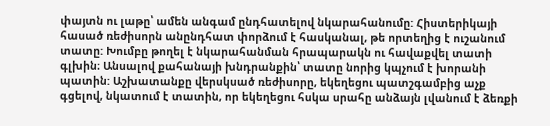փայտն ու լաթը՝ ամեն անգամ ընդհատելով նկարահանումը: Հիստերիկայի հասած ռեժիսորն անընդհատ փորձում է հասկանալ, թե որտեղից է ուշանում տատը: Խումբը թողել է նկարահանման հրապարակն ու հավաքվել տատի գլխին։ Անսալով քահանայի խնդրանքին՝ տատը նորից կպչում է խորանի պատին: Աշխատանքը վերսկսած ռեժիսորը, եկեղեցու պատշգամբից աչք գցելով, նկատում է տատին, որ եկեղեցու հսկա սրահը անձայն լվանում է ձեռքի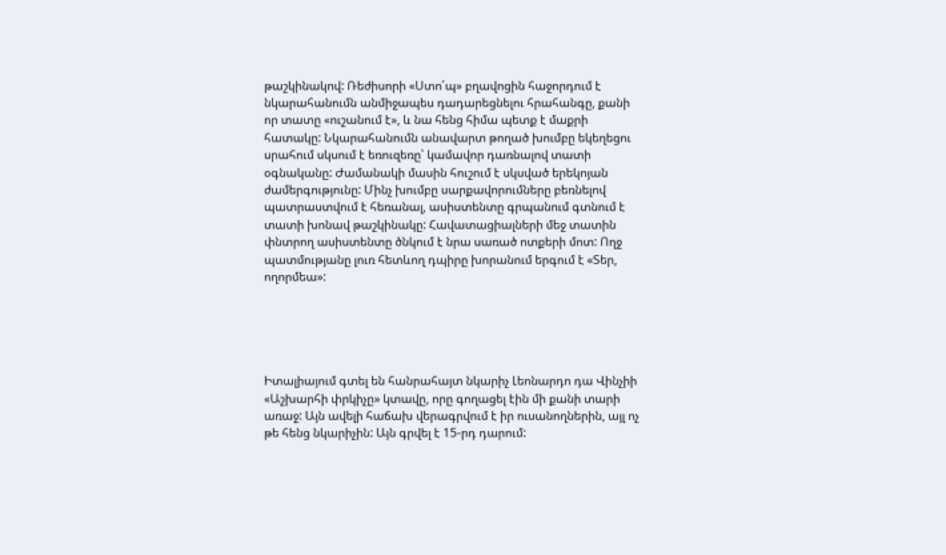թաշկինակով: Ռեժիսորի «Ստո՛պ» բղավոցին հաջորդում է նկարահանումն անմիջապես դադարեցնելու հրահանգը, քանի որ տատը «ուշանում է», և նա հենց հիմա պետք է մաքրի հատակը: Նկարահանումն անավարտ թողած խումբը եկեղեցու սրահում սկսում է եռուզեռը՝ կամավոր դառնալով տատի օգնականը: Ժամանակի մասին հուշում է սկսված երեկոյան ժամերգությունը: Մինչ խումբը սարքավորումները բեռնելով պատրաստվում է հեռանալ, ասիստենտը գրպանում գտնում է տատի խոնավ թաշկինակը: Հավատացիալների մեջ տատին փնտրող ասիստենտը ծնկում է նրա սառած ոտքերի մոտ: Ողջ պատմությանը լուռ հետևող դպիրը խորանում երգում է «Տեր, ողորմեա»:





Իտալիայում գտել են հանրահայտ նկարիչ Լեոնարդո դա Վինչիի «Աշխարհի փրկիչը» կտավը, որը գողացել էին մի քանի տարի առաջ: Այն ավելի հաճախ վերագրվում է իր ուսանողներին, այլ ոչ թե հենց նկարիչին: Այն գրվել է 15-րդ դարում: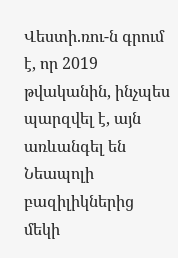Վեստի.ռու-ն գրում է, որ 2019 թվականին, ինչպես պարզվել է, այն առևանգել են Նեապոլի բազիլիկներից մեկի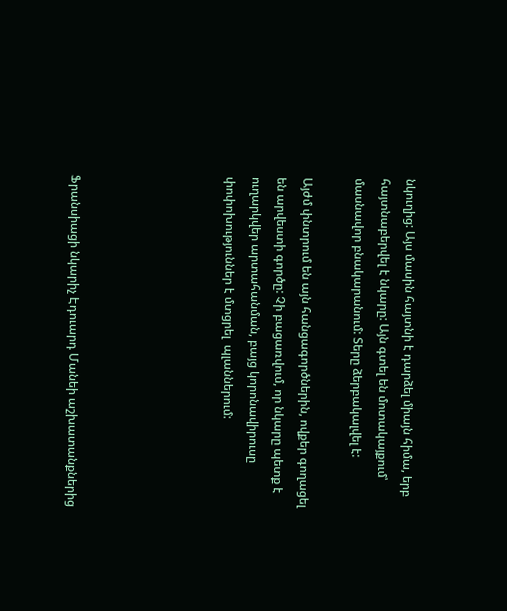նկուղից: Այս մասին հայտնի է դարձել միայն հիմա, երբ հայտնաբերվել է նկարը: Այն գտել են մոտակայքում՝ մասնավոր բնակարանում: Տերը ձերբակալվել է:

Այժմ փնտրում են այն հանցագործներին, ովքեր գողացել են արվեստի գործը: Չի բացառվում, որ նկարը պետք է ուղարկվեր արտահանման, բայց կորոնավիրուսը փոփոխություններ է մտցրել  պլաններում:





Ֆրանսիացի նկարիչ Էդուարդ Մանեի աշխատանքներից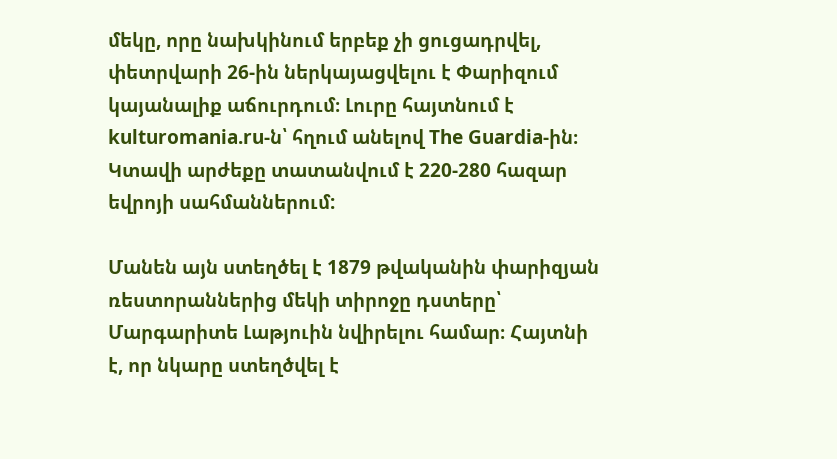մեկը, որը նախկինում երբեք չի ցուցադրվել, փետրվարի 26-ին ներկայացվելու է Փարիզում կայանալիք աճուրդում։ Լուրը հայտնում է kulturomania.ru-ն՝ հղում անելով The Guardia-ին։ Կտավի արժեքը տատանվում է 220-280 հազար եվրոյի սահմաններում:

Մանեն այն ստեղծել է 1879 թվականին փարիզյան ռեստորաններից մեկի տիրոջը դստերը՝ Մարգարիտե Լաթյուին նվիրելու համար։ Հայտնի է, որ նկարը ստեղծվել է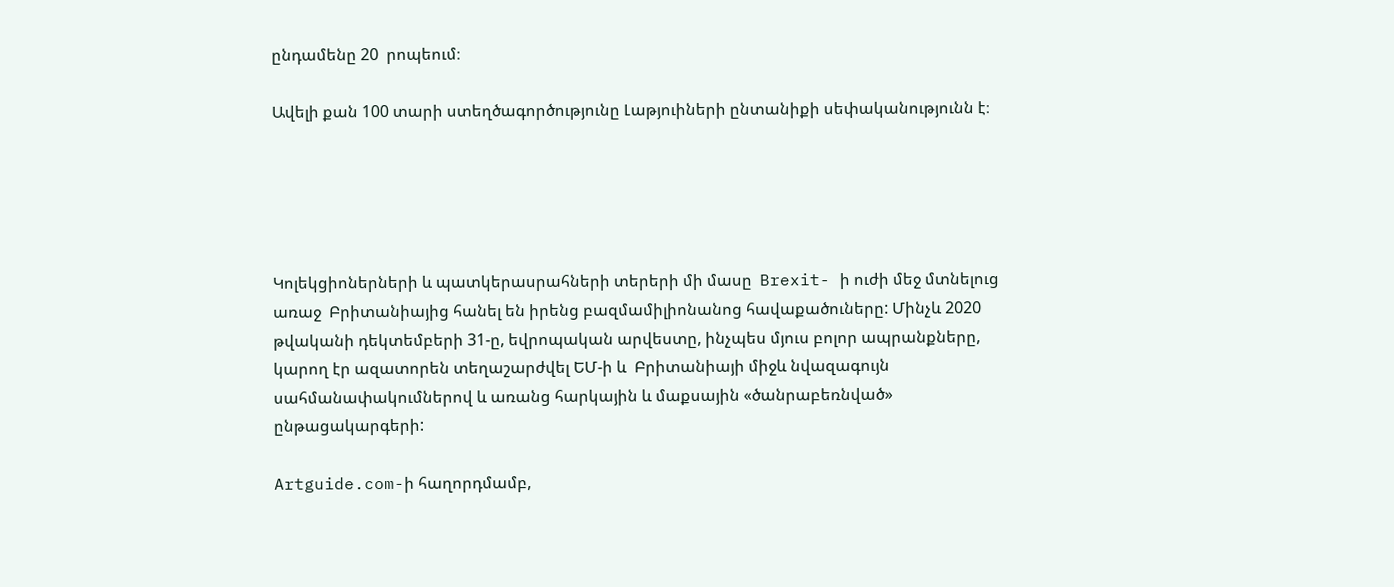ընդամենը 20  րոպեում։

Ավելի քան 100 տարի ստեղծագործությունը Լաթյուիների ընտանիքի սեփականությունն է։





Կոլեկցիոներների և պատկերասրահների տերերի մի մասը  Brexit- ի ուժի մեջ մտնելուց առաջ  Բրիտանիայից հանել են իրենց բազմամիլիոնանոց հավաքածուները: Մինչև 2020 թվականի դեկտեմբերի 31-ը, եվրոպական արվեստը, ինչպես մյուս բոլոր ապրանքները, կարող էր ազատորեն տեղաշարժվել ԵՄ-ի և  Բրիտանիայի միջև նվազագույն սահմանափակումներով և առանց հարկային և մաքսային «ծանրաբեռնված» ընթացակարգերի:

Artguide.com-ի հաղորդմամբ,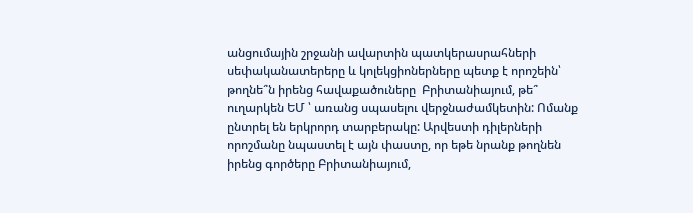անցումային շրջանի ավարտին պատկերասրահների սեփականատերերը և կոլեկցիոներները պետք է որոշեին՝ թողնե՞ն իրենց հավաքածուները  Բրիտանիայում, թե՞ ուղարկեն ԵՄ ՝ առանց սպասելու վերջնաժամկետին: Ոմանք ընտրել են երկրորդ տարբերակը: Արվեստի դիլերների որոշմանը նպաստել է այն փաստը, որ եթե նրանք թողնեն իրենց գործերը Բրիտանիայում,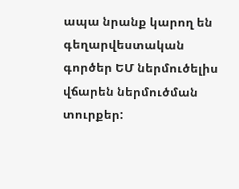ապա նրանք կարող են գեղարվեստական գործեր ԵՄ ներմուծելիս  վճարեն ներմուծման տուրքեր: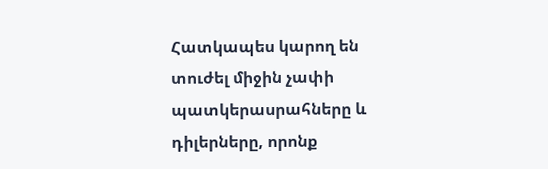Հատկապես կարող են տուժել միջին չափի պատկերասրահները և դիլերները, որոնք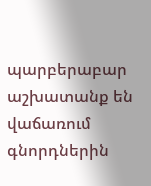պարբերաբար աշխատանք են վաճառում գնորդներին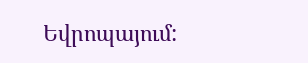Եվրոպայում: